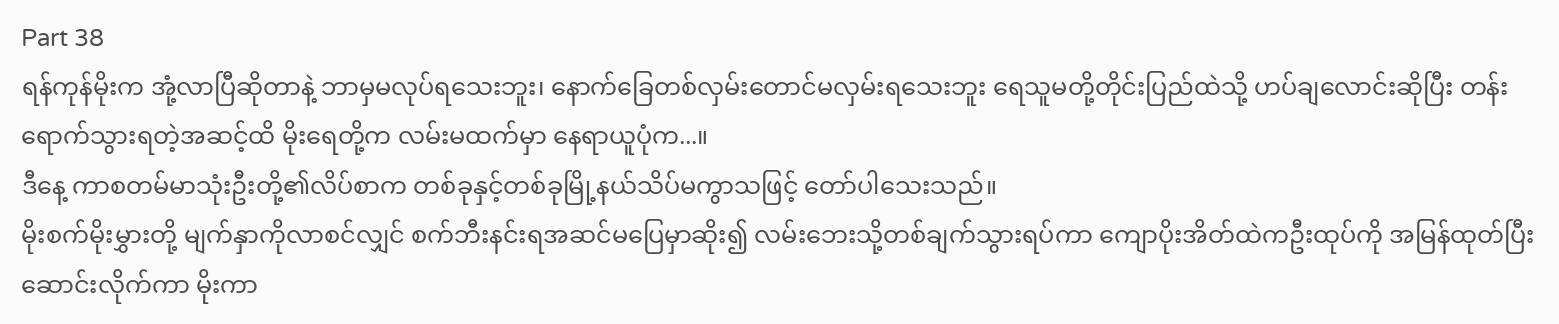Part 38
ရန်ကုန်မိုးက အုံ့လာပြီဆိုတာနဲ့ ဘာမှမလုပ်ရသေးဘူး၊ နောက်ခြေတစ်လှမ်းတောင်မလှမ်းရသေးဘူး ရေသူမတို့တိုင်းပြည်ထဲသို့ ဟပ်ချလောင်းဆိုပြီး တန်းရောက်သွားရတဲ့အဆင့်ထိ မိုးရေတို့က လမ်းမထက်မှာ နေရာယူပုံက...။
ဒီနေ့ ကာစတမ်မာသုံးဦးတို့၏လိပ်စာက တစ်ခုနှင့်တစ်ခုမြို့နယ်သိပ်မကွာသဖြင့် တော်ပါသေးသည်။
မိုးစက်မိုးမွှားတို့ မျက်နှာကိုလာစင်လျှင် စက်ဘီးနင်းရအဆင်မပြေမှာဆိုး၍ လမ်းဘေးသို့တစ်ချက်သွားရပ်ကာ ကျောပိုးအိတ်ထဲကဦးထုပ်ကို အမြန်ထုတ်ပြီးဆောင်းလိုက်ကာ မိုးကာ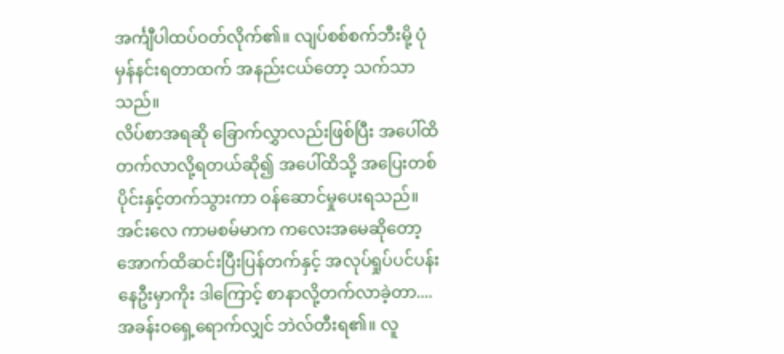အင်္ကျီပါထပ်ဝတ်လိုက်၏။ လျပ်စစ်စက်ဘီးမို့ ပုံမှန်နင်းရတာထက် အနည်းငယ်တော့ သက်သာသည်။
လိပ်စာအရဆို ခြောက်လွှာလည်းဖြစ်ပြီး အပေါ်ထိတက်လာလို့ရတယ်ဆို၍ အပေါ်ထိသို့ အပြေးတစ်ပိုင်းနှင့်တက်သွားကာ ဝန်ဆောင်မှုပေးရသည်။
အင်းလေ ကာမစမ်မာက ကလေးအမေဆိုတော့ အောက်ထိဆင်းပြီးပြန်တက်နှင့် အလုပ်ရှုပ်ပင်ပန်းနေဦးမှာကိုး ဒါကြောင့် စာနာလို့တက်လာခဲ့တာ....
အခန်းဝရှေ့ရောက်လျှင် ဘဲလ်တီးရ၏။ လူ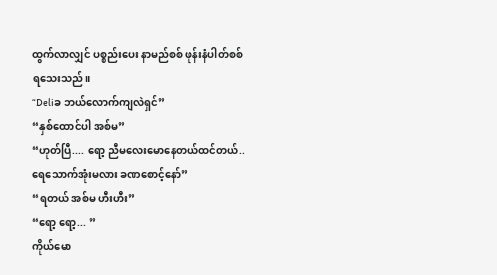ထွက်လာလျှင် ပစ္စည်းပေး နာမည်စစ် ဖုန်းနံပါတ်စစ်ရသေးသည်။
“Deliခ ဘယ်လောက်ကျလဲရှင်”
“နှစ်ထောင်ပါ အစ်မ”
“ဟုတ်ပြီ.... ရော့ ညီမလေးမောနေတယ်ထင်တယ်.. ရေသောက်အုံးမလား ခဏစောင့်နော်”
“ရတယ် အစ်မ ဟီးဟီး”
“ရော့ ရော့... ”
ကိုယ်မော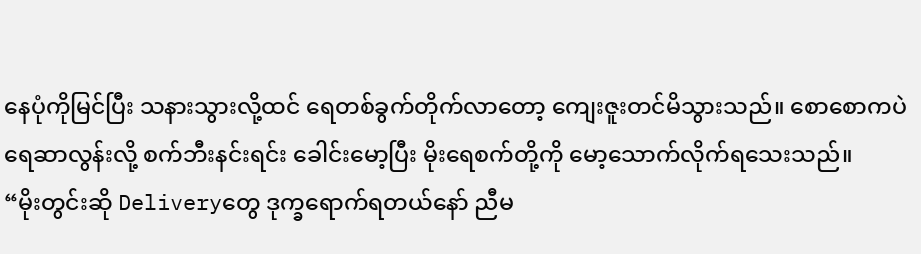နေပုံကိုမြင်ပြီး သနားသွားလို့ထင် ရေတစ်ခွက်တိုက်လာတော့ ကျေးဇူးတင်မိသွားသည်။ စောစောကပဲ ရေဆာလွန်းလို့ စက်ဘီးနင်းရင်း ခေါင်းမော့ပြီး မိုးရေစက်တို့ကို မော့သောက်လိုက်ရသေးသည်။
“မိုးတွင်းဆို Deliveryတွေ ဒုက္ခရောက်ရတယ်နော် ညီမ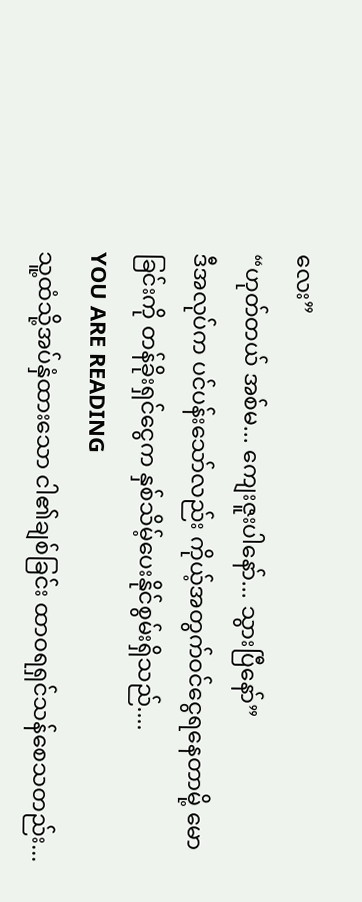လေး”
“ဟုတ်တယ် အစ်မ... ကျေးဇူးပါနော်... သွားပြီနော်”
ဒီအလုပ်က ပင်ပန်းသော်လည်း ကိုယ့်အတွက်ဝင်ငွေရနေတာမို့ မောခြင်းကို တန်ခိုးရှင်ငွေက နှစ်သိမ့်ပေးနိုင်စွမ်းရှိသည်....
YOU ARE READING
သူ့ထံသို့အပ်နှံထားသော ငါ၏ချစ်ခြင်း ထာဝရရှင်သန်စေသတည်း...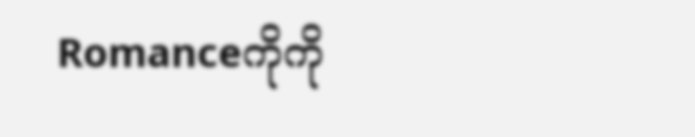Romanceကိုကို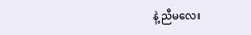နဲ့ ညီမလေး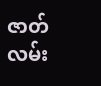ဇာတ်လမ်း